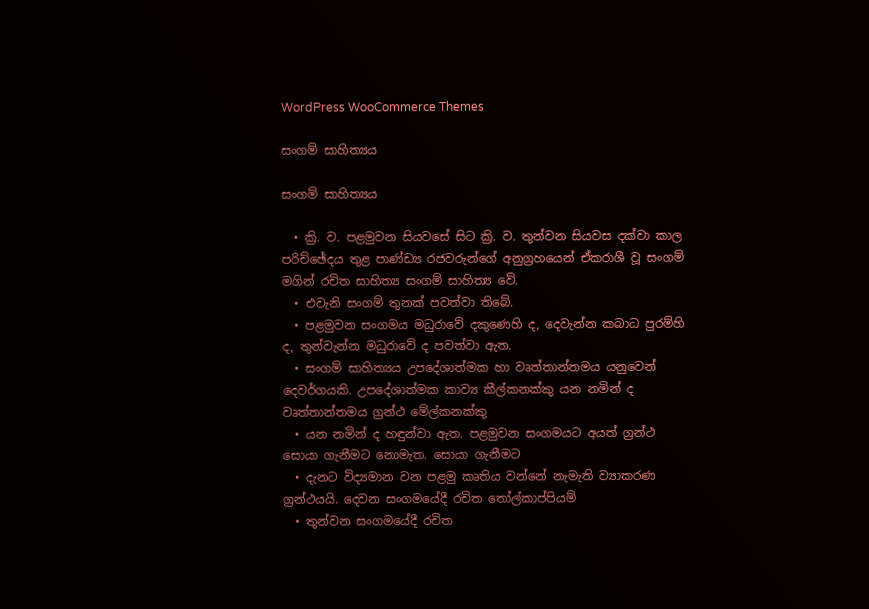WordPress WooCommerce Themes

සංගම් සාහිත්‍යය

සංගම් සාහිත්‍යය

  • ක්‍රි. ව. පළමුවන සියවසේ සිට ක්‍රි. ව. තුන්වන සියවස දක්වා කාල පරිච්ඡේදය තුළ පාණ්ඩ්‍ය රජවරුන්ගේ අනුග්‍රහයෙන් ඒකරාශී වූ සංගම් මගින් රචිත සාහිත්‍ය සංගම් සාහිත්‍ය වේ.
  • එවැනි සංගම් තුනක් පවත්වා තිබේ.
  • පළමුවන සංගමය මධුරාවේ දකුණෙහි ද, දෙවැන්න කබාධ පුරම්හි ද, තුන්වැන්න මධුරාවේ ද පවත්වා ඇත.
  • සංගම් සාහිත්‍යය උපදේශාත්මක හා වෘත්තාන්තමය යනුවෙන් දෙවර්ගයකි. උපදේශාත්මක කාව්‍ය කීල්කනක්කු යන නමින් ද වෘත්තාන්තමය ග්‍රන්ථ මේල්කනක්කු
  • යන නමින් ද හඳුන්වා ඇත. පළමුවන සංගමයට අයත් ග්‍රන්ථ සොයා ගැනීමට නොමැත. සොයා ගැනීමට
  • දැනට විද්‍යමාන වන පළමු කෘතිය වන්නේ නැමැති ව්‍යාකරණ ග්‍රන්ථයයි. දෙවන සංගමයේදී රචිත තෝල්කාප්පියම්
  • තුන්වන සංගමයේදී රචිත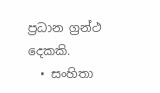ප්‍රධාන ග්‍රන්ථ දෙකකි.
  • සංහිතා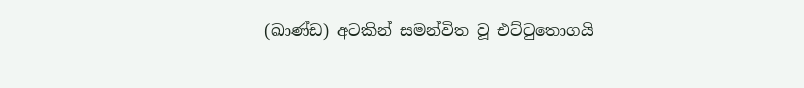(ඛාණ්ඩ) අටකින් සමන්විත වූ එට්ටුතොගයි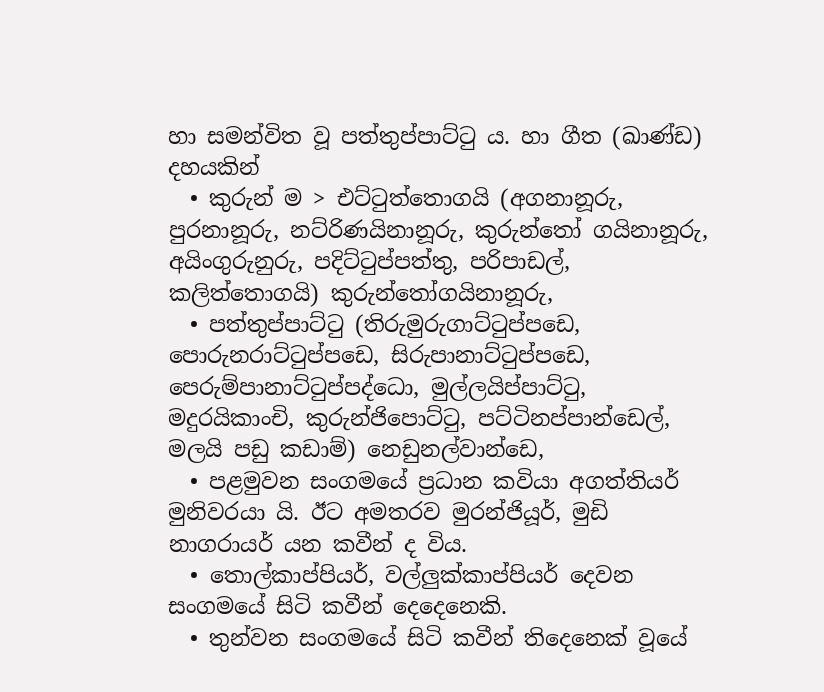හා සමන්විත වූ පත්තුප්පාට්ටු ය. හා ගීත (ඛාණ්ඩ) දහයකින්
  • කුරුන් ම > එට්ටුත්තොගයි (අගනානූරු, පුරනානූරු, නට්රිණයිනානූරු, කුරුන්තෝ ගයිනානූරු, අයිංගුරුනුරු, පදිට්ටුප්පත්තු, පරිපාඩල්, කලිත්තොගයි) කුරුන්තෝගයිනානූරු,
  • පත්තුප්පාට්ටු (තිරුමුරුගාට්ටුප්පඩෙ, පොරුනරාට්ටුප්පඩෙ, සිරුපානාට්ටුප්පඩෙ, පෙරුම්පානාට්ටුප්පද්ධො, මුල්ලයිප්පාට්ටු, මදුරයිකාංචි, කුරුන්ජිපොට්ටු, පට්ටිනප්පාන්ඩෙල්, මලයි පඩු කඩාම්) නෙඩුනල්වාන්ඩෙ,
  • පළමුවන සංගමයේ ප්‍රධාන කවියා අගත්තියර් මුනිවරයා යි. ඊට අමතරව මුරන්ජියූර්, මුඩි නාගරායර් යන කවීන් ද විය.
  • තොල්කාප්පියර්, වල්ලුක්කාප්පියර් දෙවන සංගමයේ සිටි කවීන් දෙදෙනෙකි.
  • තුන්වන සංගමයේ සිටි කවීන් තිදෙනෙක් වූයේ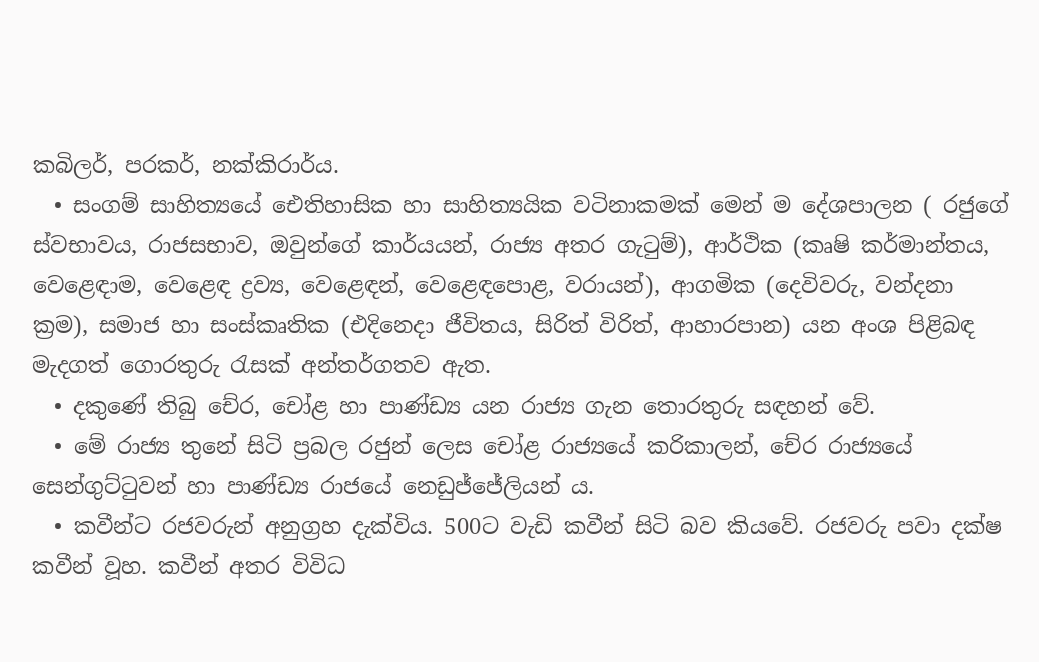කබිලර්, පරකර්, නක්කිරාර්ය.
  • සංගම් සාහිත්‍යයේ ඓතිහාසික හා සාහිත්‍යයික වටිනාකමක් මෙන් ම දේශපාලන ( රජුගේ ස්වභාවය, රාජසභාව, ඔවුන්ගේ කාර්යයන්, රාජ්‍ය අතර ගැටුම්), ආර්ථික (කෘෂි කර්මාන්තය, වෙළෙඳාම, වෙළෙඳ ද්‍රව්‍ය, වෙළෙඳන්, වෙළෙඳපොළ, වරායන්), ආගමික (දෙවිවරු, වන්දනා ක්‍රම), සමාජ හා සංස්කෘතික (එදිනෙදා ජීවිතය, සිරිත් විරිත්, ආහාරපාන) යන අංශ පිළිබඳ මැදගත් ගොරතුරු රැසක් අන්තර්ගතව ඇත.
  • දකුණේ තිබු චේර, චෝළ හා පාණ්ඩ්‍ය යන රාජ්‍ය ගැන තොරතුරු සඳහන් වේ.
  • මේ රාජ්‍ය තුනේ සිටි ප්‍රබල රජුන් ලෙස චෝළ රාජ්‍යයේ කරිකාලන්, චේර රාජ්‍යයේ සෙන්ගුට්ටුවන් හා පාණ්ඩ්‍ය රාජයේ නෙඩුජ්ජේලියන් ය.
  • කවීන්ට රජවරුන් අනුග්‍රහ දැක්විය. 500ට වැඩි කවීන් සිටි බව කියවේ. රජවරු පවා දක්ෂ කවීන් වූහ. කවීන් අතර විවිධ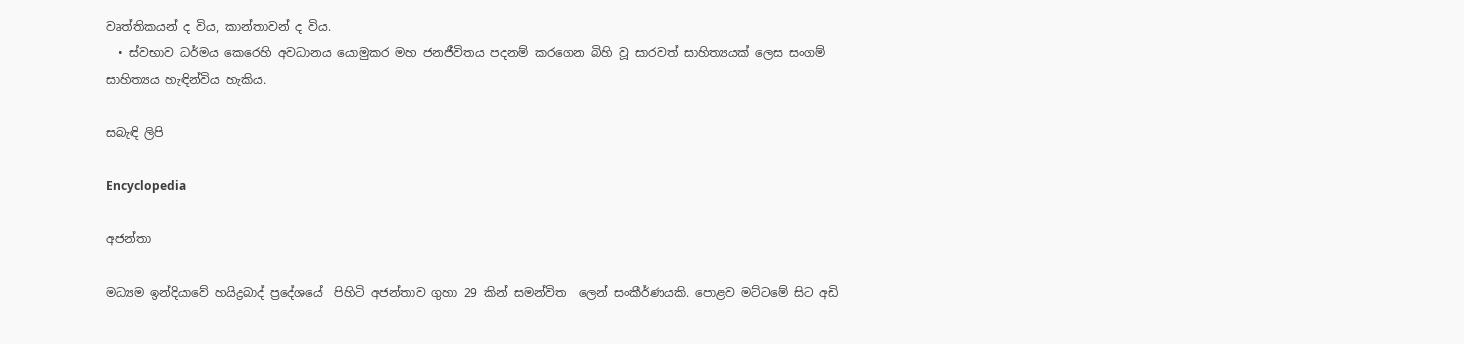වෘත්තිකයන් ද විය, කාන්තාවන් ද විය.
  • ස්වභාව ධර්මය කෙරෙහි අවධානය යොමුකර මහ ජනජීවිතය පදනම් කරගෙන බිහි වූ සාරවත් සාහිත්‍යයක් ලෙස සංගම් සාහිත්‍යය හැඳින්විය හැකිය.

සබැඳි ලිපි

Encyclopedia

අජන්තා

මධ්‍යම ඉන්දියාවේ හයිද්‍රබාද් ප්‍රදේශයේ  පිහිටි අජන්තාව ගුහා 29 කින් සමන්විත  ලෙන් සංකීර්ණයකි. පොළව මට්ටමේ සිට අඩි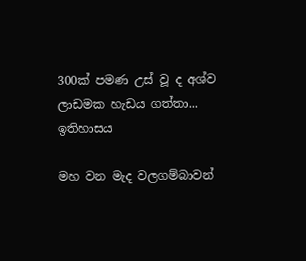300ක් පමණ උස් වූ ද අශ්ව ලාඩමක හැඩය ගත්තා...
ඉතිහාසය

මහ වන මැද වලගම්බාවන්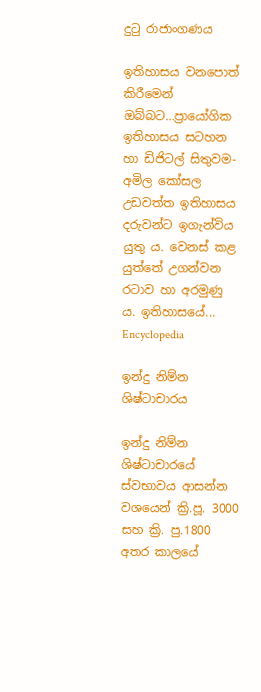දුටු රාජාංගණය

ඉතිහාසය වනපොත් කිරීමෙන් ඔබ්බට…ප්‍රායෝගික ඉතිහාසය සටහන හා ඩිජිටල් සිතුවම-අමිල කෝසල උඩවත්ත ඉතිහාසය දරුවන්ට ඉගැන්විය යුතු ය. වෙනස් කළ යුත්තේ උගන්වන රටාව හා අරමුණු ය. ඉතිහාසයේ...
Encyclopedia

ඉන්දු නිම්න ශිෂ්ටාචාරය

ඉන්දු නිම්න ශිෂ්ටාචාරයේ ස්වභාවය ආසන්න වශයෙන් ක්‍රි.පූ. 3000 සහ ක්‍රි. පු.1800 අතර කාලයේ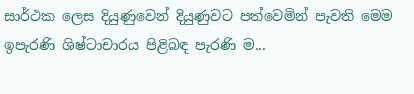සාර්ථක ලෙස දියුණුවෙන් දියුණුවට පත්වෙමින් පැවති මෙම ඉපැරණි ශිෂ්ටාචාරය පිළිබඳ පැරණි ම...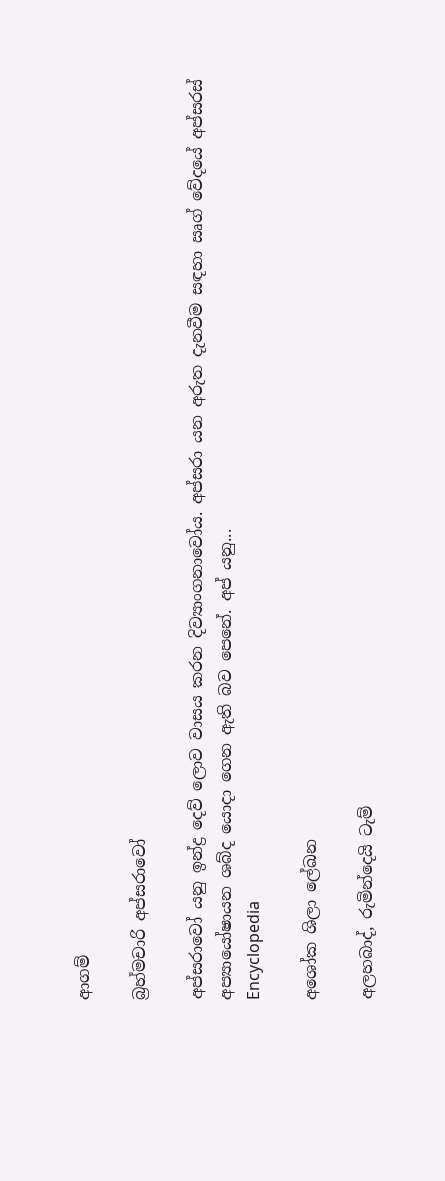ආගම්

බ්‍රහ්මචාරි අප්සරාවෝ

අප්සරාවෝ යනු ඉන්ද්‍ර දෙව් ලොව වාසය කරන දිව්‍යාංගනාවෝය. අප්සරා යන අරුත දැනවීම සඳහා ඍග් වේදයේ අප්සරස් අප්‍යායෝෂායන ශබ්ද යොදා ගෙන ඇති බව පෙනේ. අප් යනු...
Encyclopedia

අශෝක ශිලා ලේඛන

අලහබාද්, රුමින්දෙයි ටැම්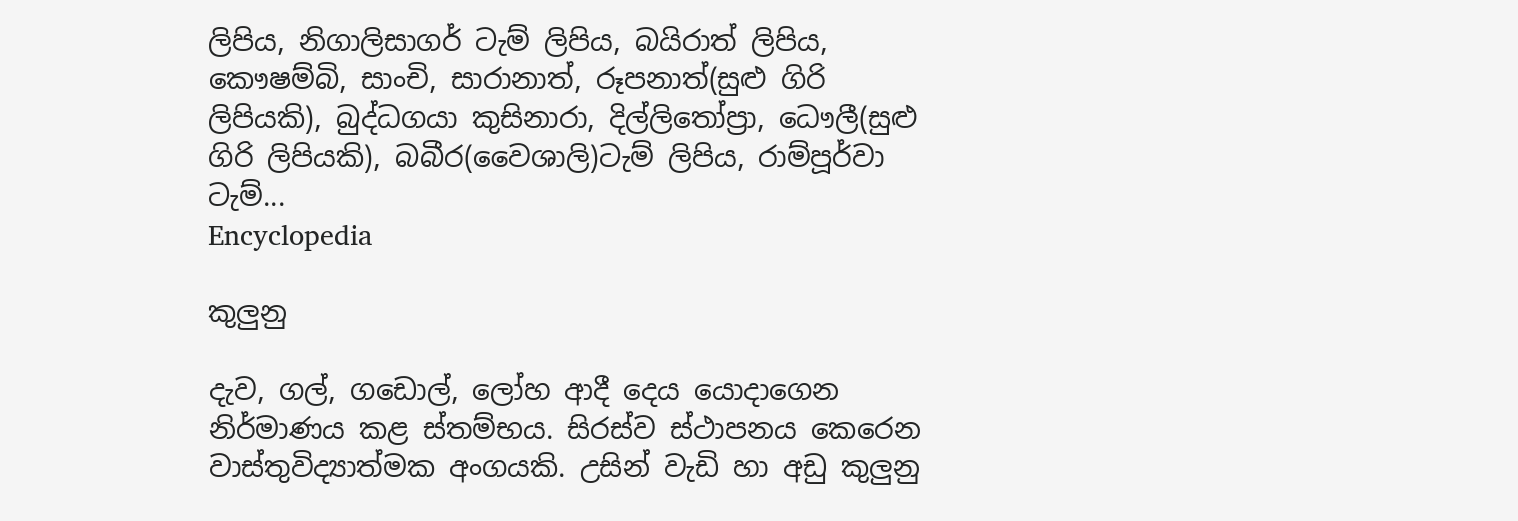ලිපිය, නිගාලිසාගර් ටැම් ලිපිය, බයිරාත් ලිපිය, කෞෂම්බි, සාංචි, සාරානාත්, රූපනාත්(සුළු ගිරි ලිපියකි), බුද්ධගයා කුසිනාරා, දිල්ලිතෝප්‍රා, ධෞලී(සුළු ගිරි ලිපියකි), බබීර(වෛශාලි)ටැම් ලිපිය, රාම්පූර්වා ටැම්...
Encyclopedia

කුලුනු

දැව, ගල්, ගඩොල්, ලෝහ ආදී දෙය යොදාගෙන නිර්මාණය කළ ස්තම්භය. සිරස්ව ස්ථාපනය කෙරෙන වාස්තුවිද්‍යාත්මක අංගයකි. උසින් වැඩි හා අඩු කුලුනු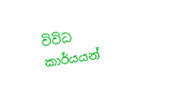විවිධ කාර්යයන්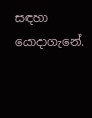සඳහා යොදාගැනේ.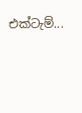එක්ටැම්...